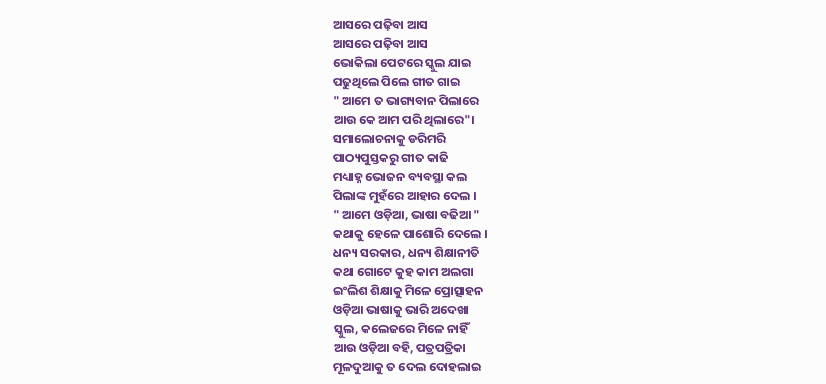ଆସରେ ପଢ଼ିବା ଆସ
ଆସରେ ପଢ଼ିବା ଆସ
ଭୋକିଲା ପେଟରେ ସ୍କୁଲ ଯାଇ
ପଢୁଥିଲେ ପିଲେ ଗୀତ ଗାଇ
" ଆମେ ତ ଭାଗ୍ୟବାନ ପିଲାରେ
ଆଉ କେ ଆମ ପରି ଥିଲାରେ"।
ସମାଲୋଚନାକୁ ଡରିମରି
ପାଠ୍ୟପୁସ୍ତକରୁ ଗୀତ କାଢି
ମଧ୍ୟାହ୍ନ ଭୋଜନ ବ୍ୟବସ୍ଥା କଲ
ପିଲାଙ୍କ ମୁହଁରେ ଆହାର ଦେଲ ।
" ଆମେ ଓଡ଼ିଆ, ଭାଷା ବଢିଆ "
କଥାକୁ ହେଳେ ପାଶୋରି ଦେଲେ ।
ଧନ୍ୟ ସରକାର, ଧନ୍ୟ ଶିକ୍ଷାନୀତି
କଥା ଗୋଟେ କୁହ କାମ ଅଲଗା
ଇଂଲିଶ ଶିକ୍ଷାକୁ ମିଳେ ପ୍ରୋତ୍ସାହନ
ଓଡ଼ିଆ ଭାଷାକୁ ଭାରି ଅଦେଖା
ସ୍କୁଲ, କଲେଜରେ ମିଳେ ନାହିଁ
ଆଉ ଓଡ଼ିଆ ବହି, ପତ୍ରପତ୍ରିକା
ମୂଳଦୁଆକୁ ତ ଦେଲ ଦୋହଲାଇ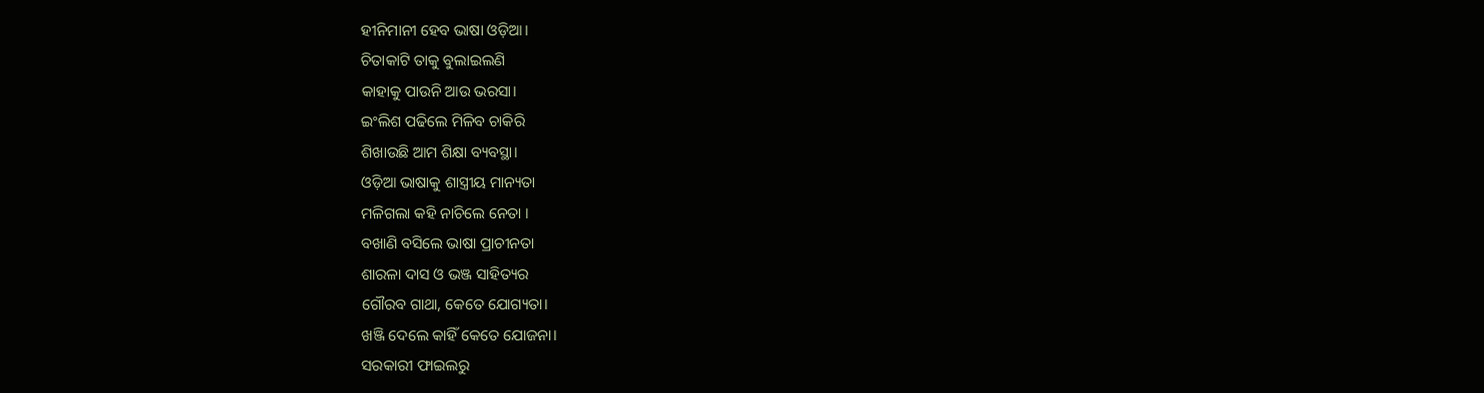ହୀନିମାନୀ ହେବ ଭାଷା ଓଡ଼ିଆ।
ଚିତାକାଟି ତାକୁ ବୁଲାଇଲଣି
କାହାକୁ ପାଉନି ଆଉ ଭରସା।
ଇଂଲିଶ ପଢିଲେ ମିଳିବ ଚାକିରି
ଶିଖାଉଛି ଆମ ଶିକ୍ଷା ବ୍ୟବସ୍ଥା।
ଓଡ଼ିଆ ଭାଷାକୁ ଶାସ୍ତ୍ରୀୟ ମାନ୍ୟତା
ମଳିଗଲା କହି ନାଚିଲେ ନେତା ।
ବଖାଣି ବସିଲେ ଭାଷା ପ୍ରାଚୀନତା
ଶାରଳା ଦାସ ଓ ଭଞ୍ଜ ସାହିତ୍ୟର
ଗୌରବ ଗାଥା, କେତେ ଯୋଗ୍ୟତା।
ଖଞ୍ଜି ଦେଲେ କାହିଁ କେତେ ଯୋଜନା।
ସରକାରୀ ଫାଇଲରୁ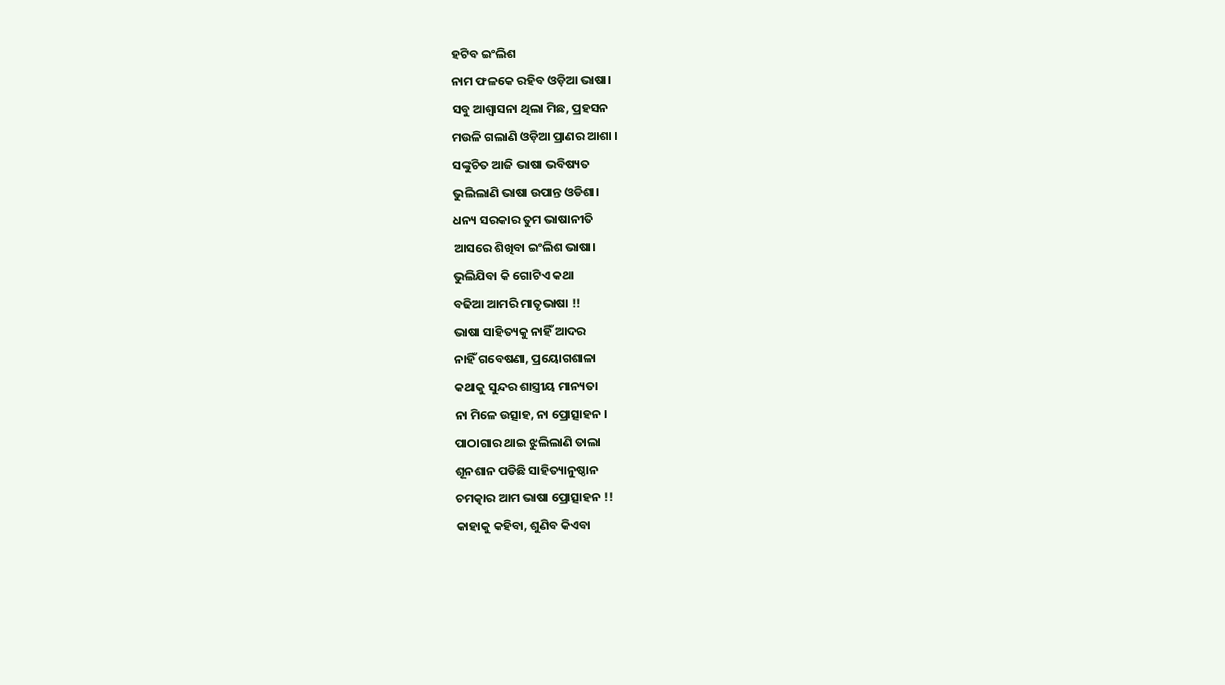ହଟିବ ଇଂଲିଶ
ନାମ ଫଳକେ ରହିବ ଓଡ଼ିଆ ଭାଷା।
ସବୁ ଆଶ୍ୱାସନା ଥିଲା ମିଛ, ପ୍ରହସନ
ମଉଳି ଗଲାଣି ଓଡ଼ିଆ ପ୍ରାଣର ଆଶା ।
ସଙ୍କୁଚିତ ଆଜି ଭାଷା ଭବିଷ୍ୟତ
ଭୁଲିଲାଣି ଭାଷା ଉପାନ୍ତ ଓଡିଶା।
ଧନ୍ୟ ସରକାର ତୁମ ଭାଷାନୀତି
ଆସରେ ଶିଖିବା ଇଂଲିଶ ଭାଷା।
ଭୁଲିଯିବା କି ଗୋଟିଏ କଥା
ବଢିଆ ଆମରି ମାତୃଭାଷା !!
ଭାଷା ସାହିତ୍ୟକୁ ନାହିଁ ଆଦର
ନାହିଁ ଗବେଷଣା, ପ୍ରୟୋଗଶାଳା
କଥାକୁ ସୁନ୍ଦର ଶାସ୍ତ୍ରୀୟ ମାନ୍ୟତା
ନା ମିଳେ ଉତ୍ସାହ, ନା ପ୍ରୋତ୍ସାହନ ।
ପାଠାଗାର ଥାଇ ଝୁଲିଲାଣି ତାଲା
ଶୂନଶାନ ପଡିଛି ସାହିତ୍ୟାନୁଷ୍ଠାନ
ଚମତ୍କାର ଆମ ଭାଷା ପ୍ରୋତ୍ସାହନ !!
କାହାକୁ କହିବା, ଶୁଣିବ କିଏବା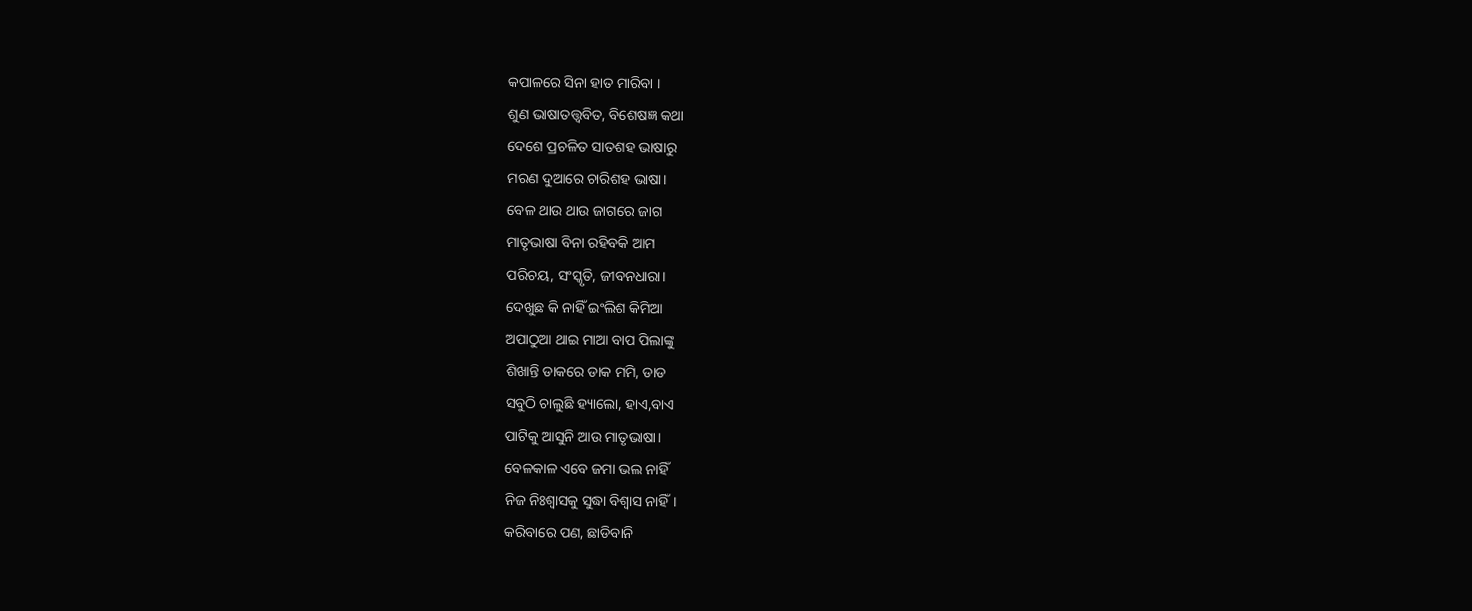କପାଳରେ ସିନା ହାତ ମାରିବା ।
ଶୁଣ ଭାଷାତତ୍ତ୍ୱବିତ, ବିଶେଷଜ୍ଞ କଥା
ଦେଶେ ପ୍ରଚଳିତ ସାତଶହ ଭାଷାରୁ
ମରଣ ଦୁଆରେ ଚାରିଶହ ଭାଷା।
ବେଳ ଥାଉ ଥାଉ ଜାଗରେ ଜାଗ
ମାତୃଭାଷା ବିନା ରହିବକି ଆମ
ପରିଚୟ, ସଂସ୍କୃତି, ଜୀବନଧାରା।
ଦେଖୁଛ କି ନାହିଁ ଇଂଲିଶ କିମିଆ
ଅପାଠୁଆ ଥାଇ ମାଆ ବାପ ପିଲାଙ୍କୁ
ଶିଖାନ୍ତି ଡାକରେ ଡାକ ମମି, ଡାଡ
ସବୁଠି ଚାଲୁଛି ହ୍ୟାଲୋ, ହାଏ,ବାଏ
ପାଟିକୁ ଆସୁନି ଆଉ ମାତୃଭାଷା।
ବେଳକାଳ ଏବେ ଜମା ଭଲ ନାହିଁ
ନିଜ ନିଃଶ୍ୱାସକୁ ସୁଦ୍ଧା ବିଶ୍ୱାସ ନାହିଁ।
କରିବାରେ ପଣ, ଛାଡିବାନି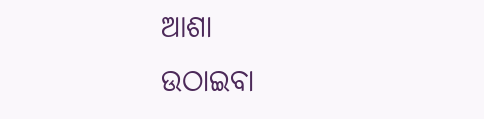ଆଶା
ଉଠାଇବା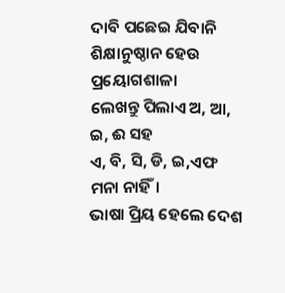ଦାବି ପଛେଇ ଯିବାନି
ଶିକ୍ଷାନୁଷ୍ଠାନ ହେଉ ପ୍ରୟୋଗଶାଳା
ଲେଖନ୍ତୁ ପିଲାଏ ଅ, ଆ, ଇ, ଈ ସହ
ଏ, ବି, ସି, ଡି, ଇ,ଏଫ ମନା ନାହିଁ।
ଭାଷା ପ୍ରିୟ ହେଲେ ଦେଶ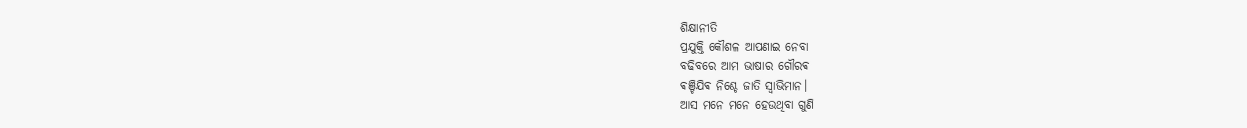ଶିକ୍ଷାନୀତି
ପ୍ରଯୁକ୍ତି କୌଶଳ ଆପଣାଇ ନେବା
ବଢିବରେ ଆମ ଭାଷାର ଗୌରଵ
ଵଞ୍ଚିଯିଵ ନିଶ୍ଚେ ଜାତି ସ୍ୱାଭିମାନ।
ଆସ ମନେ ମନେ ହେଉଥିବା ଗୁଣି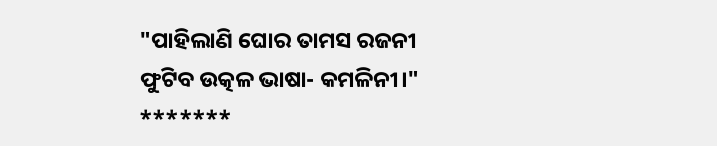"ପାହିଲାଣି ଘୋର ତାମସ ରଜନୀ
ଫୁଟିବ ଉତ୍କଳ ଭାଷା- କମଳିନୀ।"
*******